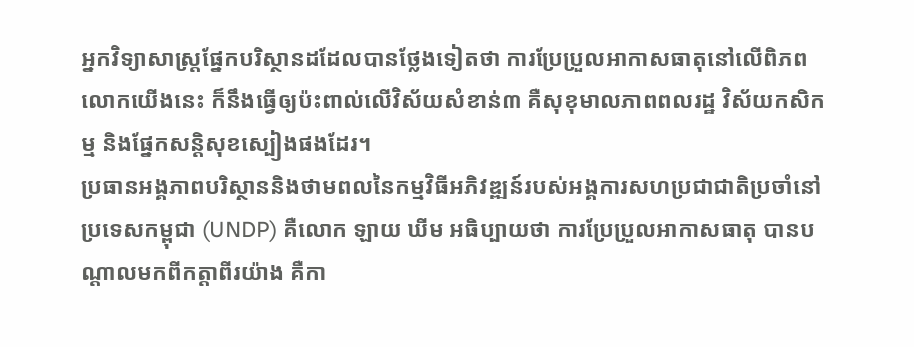អ្នកវិទ្យាសាស្ត្រផ្នែកបរិស្ថានដដែលបានថ្លែងទៀតថា ការប្រែប្រួលអាកាសធាតុនៅលើពិភពលោកយើងនេះ ក៏នឹងធ្វើឲ្យប៉ះពាល់លើវិស័យសំខាន់៣ គឺសុខុមាលភាពពលរដ្ឋ វិស័យកសិកម្ម និងផ្នែកសន្តិសុខស្បៀងផងដែរ។
ប្រធានអង្គភាពបរិស្ថាននិងថាមពលនៃកម្មវិធីអភិវឌ្ឍន៍របស់អង្គការសហប្រជាជាតិប្រចាំនៅប្រទេសកម្ពុជា (UNDP) គឺលោក ឡាយ ឃីម អធិប្បាយថា ការប្រែប្រួលអាកាសធាតុ បានបណ្តាលមកពីកត្តាពីរយ៉ាង គឺកា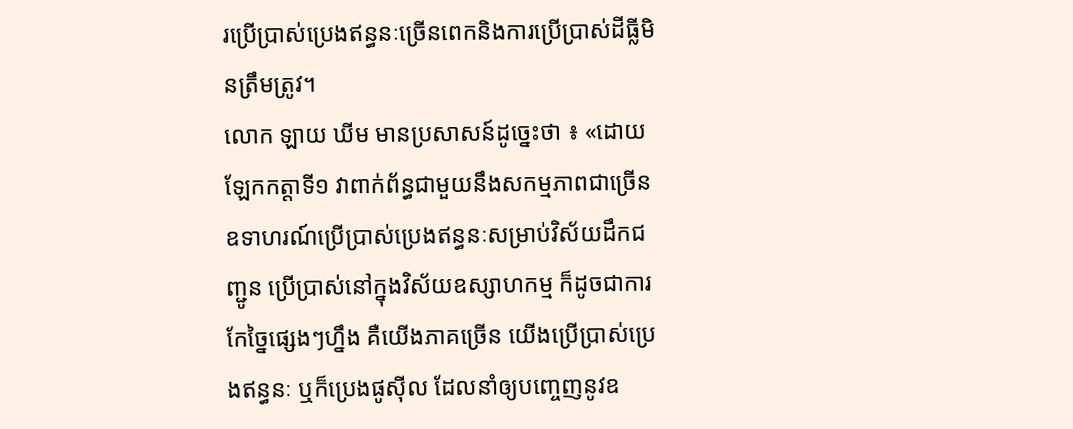រប្រើប្រាស់ប្រេងឥន្ធនៈច្រើនពេកនិងការប្រើប្រាស់ដីធ្លីមិនត្រឹមត្រូវ។
លោក ឡាយ ឃីម មានប្រសាសន៍ដូច្នេះថា ៖ «ដោយឡែកកត្តាទី១ វាពាក់ព័ន្ធជាមួយនឹងសកម្មភាពជាច្រើន ឧទាហរណ៍ប្រើប្រាស់ប្រេងឥន្ធនៈសម្រាប់វិស័យដឹកជញ្ជូន ប្រើប្រាស់នៅក្នុងវិស័យឧស្សាហកម្ម ក៏ដូចជាការកែច្នៃផ្សេងៗហ្នឹង គឺយើងភាគច្រើន យើងប្រើប្រាស់ប្រេងឥន្ធនៈ ឬក៏ប្រេងផូស៊ីល ដែលនាំឲ្យបញ្ចេញនូវឧ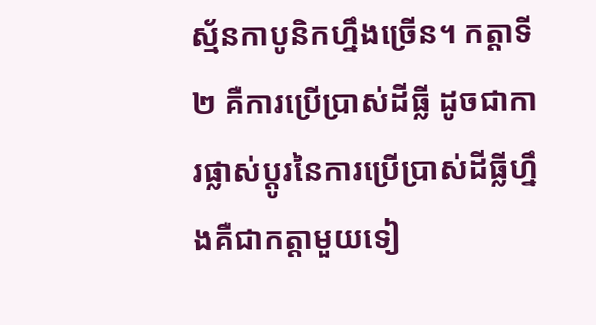ស្ម័នកាបូនិកហ្នឹងច្រើន។ កត្តាទី២ គឺការប្រើប្រាស់ដីធ្លី ដូចជាការផ្លាស់ប្ដូរនៃការប្រើប្រាស់ដីធ្លីហ្នឹងគឺជាកត្តាមួយទៀ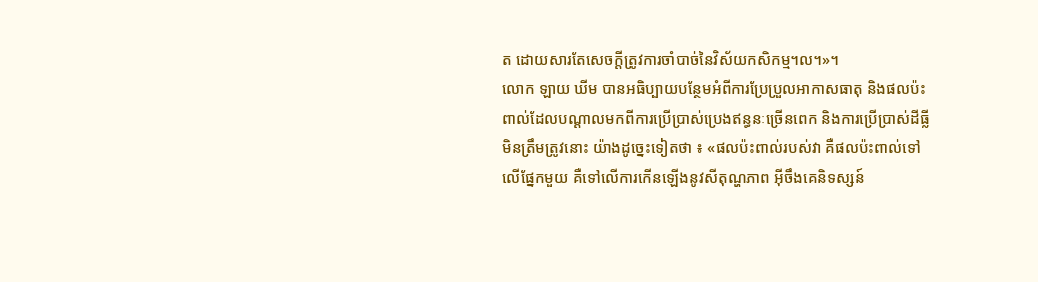ត ដោយសារតែសេចក្ដីត្រូវការចាំបាច់នៃវិស័យកសិកម្ម។ល។»។
លោក ឡាយ ឃីម បានអធិប្បាយបន្ថែមអំពីការប្រែប្រួលអាកាសធាតុ និងផលប៉ះពាល់ដែលបណ្ដាលមកពីការប្រើប្រាស់ប្រេងឥន្ធនៈច្រើនពេក និងការប្រើប្រាស់ដីធ្លីមិនត្រឹមត្រូវនោះ យ៉ាងដូច្នេះទៀតថា ៖ «ផលប៉ះពាល់របស់វា គឺផលប៉ះពាល់ទៅលើផ្នែកមួយ គឺទៅលើការកើនឡើងនូវសីតុណ្ហភាព អ៊ីចឹងគេនិទស្សន៍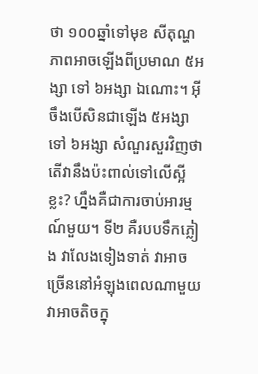ថា ១០០ឆ្នាំទៅមុខ សីតុណ្ហភាពអាចឡើងពីប្រមាណ ៥អង្សា ទៅ ៦អង្សា ឯណោះ។ អ៊ីចឹងបើសិនជាឡើង ៥អង្សា ទៅ ៦អង្សា សំណួរសួរវិញថា តើវានឹងប៉ះពាល់ទៅលើស្អីខ្លះ? ហ្នឹងគឺជាការចាប់អារម្មណ៍មួយ។ ទី២ គឺរបបទឹកភ្លៀង វាលែងទៀងទាត់ វាអាចច្រើននៅអំឡុងពេលណាមួយ វាអាចតិចក្នុ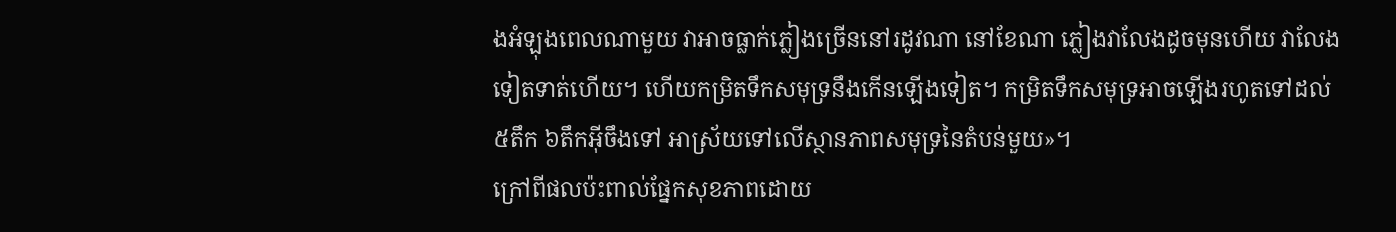ងអំឡុងពេលណាមួយ វាអាចធ្លាក់ភ្លៀងច្រើននៅរដូវណា នៅខែណា ភ្លៀងវាលែងដូចមុនហើយ វាលែងទៀតទាត់ហើយ។ ហើយកម្រិតទឹកសមុទ្រនឹងកើនឡើងទៀត។ កម្រិតទឹកសមុទ្រអាចឡើងរហូតទៅដល់ ៥តឹក ៦តឹកអ៊ីចឹងទៅ អាស្រ័យទៅលើស្ថានភាពសមុទ្រនៃតំបន់មួយ»។
ក្រៅពីផលប៉ះពាល់ផ្នែកសុខភាពដោយ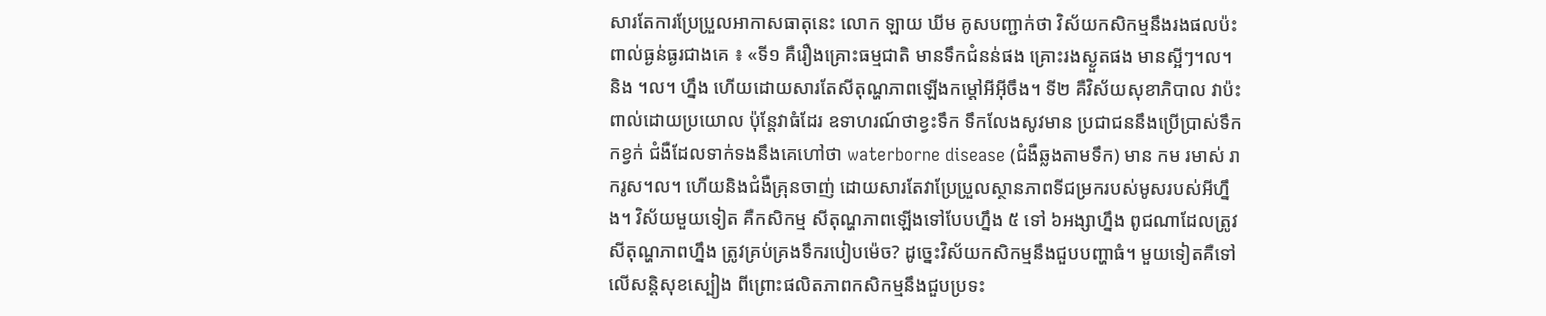សារតែការប្រែប្រួលអាកាសធាតុនេះ លោក ឡាយ ឃីម គូសបញ្ជាក់ថា វិស័យកសិកម្មនឹងរងផលប៉ះពាល់ធ្ងន់ធ្ងរជាងគេ ៖ «ទី១ គឺរឿងគ្រោះធម្មជាតិ មានទឹកជំនន់ផង គ្រោះរងស្ងួតផង មានស្អីៗ។ល។ និង ។ល។ ហ្នឹង ហើយដោយសារតែសីតុណ្ហភាពឡើងកម្ដៅអីអ៊ីចឹង។ ទី២ គឺវិស័យសុខាភិបាល វាប៉ះពាល់ដោយប្រយោល ប៉ុន្តែវាធំដែរ ឧទាហរណ៍ថាខ្វះទឹក ទឹកលែងសូវមាន ប្រជាជននឹងប្រើប្រាស់ទឹកកខ្វក់ ជំងឺដែលទាក់ទងនឹងគេហៅថា waterborne disease (ជំងឺឆ្លងតាមទឹក) មាន កម រមាស់ រាករូស។ល។ ហើយនិងជំងឺគ្រុនចាញ់ ដោយសារតែវាប្រែប្រួលស្ថានភាពទីជម្រករបស់មូសរបស់អីហ្នឹង។ វិស័យមួយទៀត គឺកសិកម្ម សីតុណ្ហភាពឡើងទៅបែបហ្នឹង ៥ ទៅ ៦អង្សាហ្នឹង ពូជណាដែលត្រូវសីតុណ្ហភាពហ្នឹង ត្រូវគ្រប់គ្រងទឹករបៀបម៉េច? ដូច្នេះវិស័យកសិកម្មនឹងជួបបញ្ហាធំ។ មួយទៀតគឺទៅលើសន្តិសុខស្បៀង ពីព្រោះផលិតភាពកសិកម្មនឹងជួបប្រទះ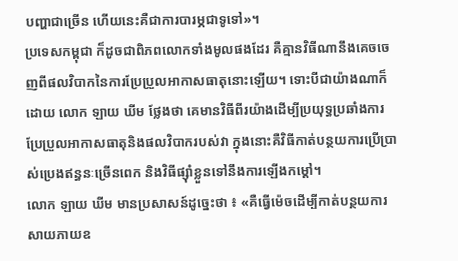បញ្ហាជាច្រើន ហើយនេះគឺជាការបារម្ភជាទូទៅ»។
ប្រទេសកម្ពុជា ក៏ដូចជាពិភពលោកទាំងមូលផងដែរ គឺគ្មានវិធីណានឹងគេចចេញពីផលវិបាកនៃការប្រែប្រួលអាកាសធាតុនោះឡើយ។ ទោះបីជាយ៉ាងណាក៏ដោយ លោក ឡាយ ឃីម ថ្លែងថា គេមានវិធីពីរយ៉ាងដើម្បីប្រយុទ្ធប្រឆាំងការប្រែប្រួលអាកាសធាតុនិងផលវិបាករបស់វា ក្នុងនោះគឺវិធីកាត់បន្ថយការប្រើប្រាស់ប្រេងឥន្ធនៈច្រើនពេក និងវិធីផ្ស៊ាំខ្លួនទៅនឹងការឡើងកម្តៅ។
លោក ឡាយ ឃីម មានប្រសាសន៍ដូច្នេះថា ៖ «គឺធ្វើម៉េចដើម្បីកាត់បន្ថយការសាយភាយឧ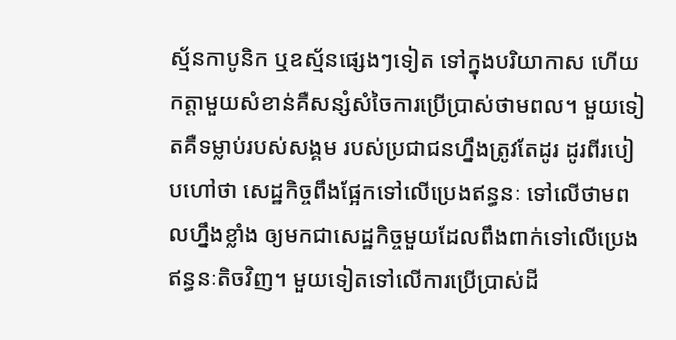ស្ម័នកាបូនិក ឬឧស្ម័នផ្សេងៗទៀត ទៅក្នុងបរិយាកាស ហើយកត្តាមួយសំខាន់គឺសន្សំសំចៃការប្រើប្រាស់ថាមពល។ មួយទៀតគឺទម្លាប់របស់សង្គម របស់ប្រជាជនហ្នឹងត្រូវតែដូរ ដូរពីរបៀបហៅថា សេដ្ឋកិច្ចពឹងផ្អែកទៅលើប្រេងឥន្ធនៈ ទៅលើថាមពលហ្នឹងខ្លាំង ឲ្យមកជាសេដ្ឋកិច្ចមួយដែលពឹងពាក់ទៅលើប្រេងឥន្ធនៈតិចវិញ។ មួយទៀតទៅលើការប្រើប្រាស់ដី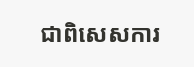ជាពិសេសការ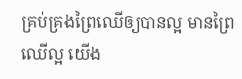គ្រប់គ្រងព្រៃឈើឲ្យបានល្អ មានព្រៃឈើល្អ យើង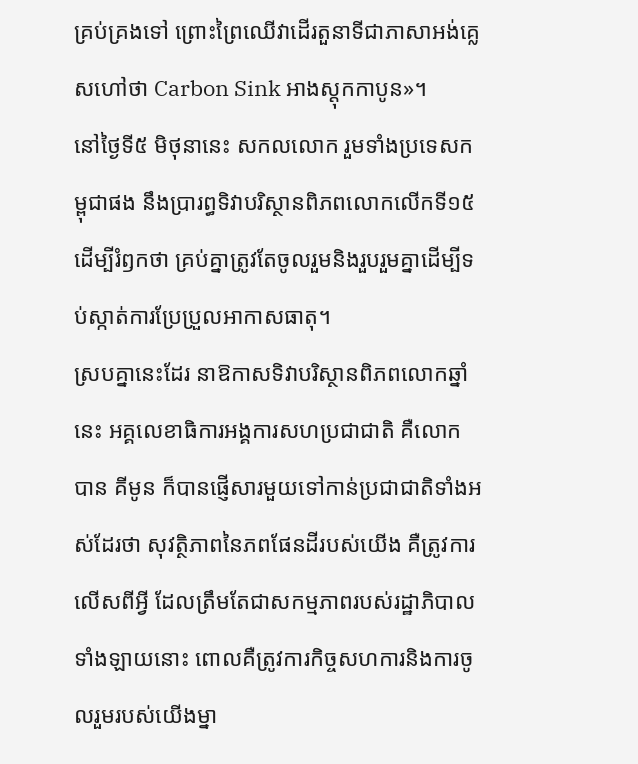គ្រប់គ្រងទៅ ព្រោះព្រៃឈើវាដើរតួនាទីជាភាសាអង់គ្លេសហៅថា Carbon Sink អាងស្តុកកាបូន»។
នៅថ្ងៃទី៥ មិថុនានេះ សកលលោក រួមទាំងប្រទេសកម្ពុជាផង នឹងប្រារព្ធទិវាបរិស្ថានពិភពលោកលើកទី១៥ ដើម្បីរំឭកថា គ្រប់គ្នាត្រូវតែចូលរួមនិងរួបរួមគ្នាដើម្បីទប់ស្កាត់ការប្រែប្រួលអាកាសធាតុ។
ស្របគ្នានេះដែរ នាឱកាសទិវាបរិស្ថានពិភពលោកឆ្នាំនេះ អគ្គលេខាធិការអង្គការសហប្រជាជាតិ គឺលោក បាន គីមូន ក៏បានផ្ញើសារមួយទៅកាន់ប្រជាជាតិទាំងអស់ដែរថា សុវត្ថិភាពនៃភពផែនដីរបស់យើង គឺត្រូវការលើសពីអ្វី ដែលត្រឹមតែជាសកម្មភាពរបស់រដ្ឋាភិបាលទាំងឡាយនោះ ពោលគឺត្រូវការកិច្ចសហការនិងការចូលរួមរបស់យើងម្នា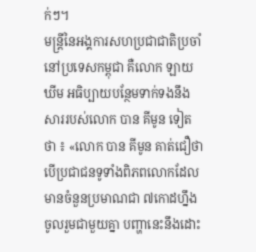ក់ៗ។
មន្ត្រីនៃអង្គការសហប្រជាជាតិប្រចាំនៅប្រទេសកម្ពុជា គឺលោក ឡាយ ឃីម អធិប្បាយបន្ថែមទាក់ទងនឹងសាររបស់លោក បាន គីមូន ទៀតថា ៖ «លោក បាន គីមូន គាត់ជឿថា បើប្រជាជនទូទាំងពិភពលោកដែលមានចំនួនប្រមាណជា ៧កោដហ្នឹង ចូលរួមជាមួយគ្នា បញ្ហានេះនឹងដោះ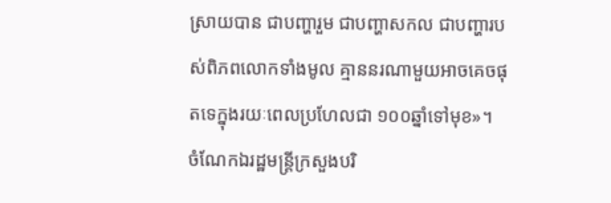ស្រាយបាន ជាបញ្ហារួម ជាបញ្ហាសកល ជាបញ្ហារបស់ពិភពលោកទាំងមូល គ្មាននរណាមួយអាចគេចផុតទេក្នុងរយៈពេលប្រហែលជា ១០០ឆ្នាំទៅមុខ»។
ចំណែកឯរដ្ឋមន្ត្រីក្រសួងបរិ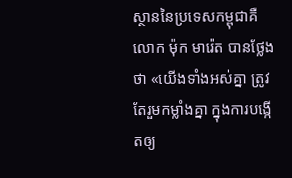ស្ថាននៃប្រទេសកម្ពុជាគឺលោក ម៉ុក មារ៉េត បានថ្លែងថា «យើងទាំងអស់គ្នា ត្រូវតែរួមកម្លាំងគ្នា ក្នុងការបង្កើតឲ្យ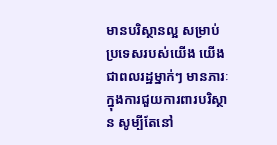មានបរិស្ថានល្អ សម្រាប់ប្រទេសរបស់យើង យើងជាពលរដ្ឋម្នាក់ៗ មានភារៈក្នុងការជួយការពារបរិស្ថាន សូម្បីតែនៅ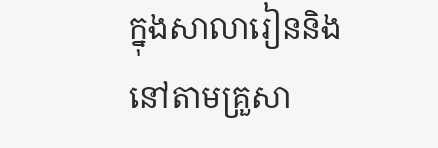ក្នុងសាលារៀននិងនៅតាមគ្រួសា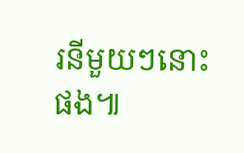រនីមួយៗនោះផង៕